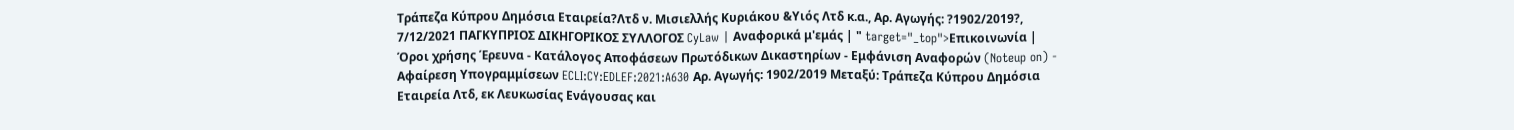Τράπεζα Κύπρου Δημόσια Εταιρεία?Λτδ ν. Μισιελλής Κυριάκου &Υιός Λτδ κ.α., Αρ. Αγωγής: ?1902/2019?, 7/12/2021 ΠΑΓΚΥΠΡΙΟΣ ΔΙΚΗΓΟΡΙΚΟΣ ΣΥΛΛΟΓΟΣ CyLaw | Αναφορικά μ'εμάς | " target="_top">Επικοινωνία | Όροι χρήσης Έρευνα - Κατάλογος Αποφάσεων Πρωτόδικων Δικαστηρίων - Εμφάνιση Αναφορών (Noteup on) - Αφαίρεση Υπογραμμίσεων ECLI:CY:EDLEF:2021:A630 Αρ. Αγωγής: 1902/2019 Μεταξύ: Τράπεζα Κύπρου Δημόσια Εταιρεία Λτδ, εκ Λευκωσίας Ενάγουσας και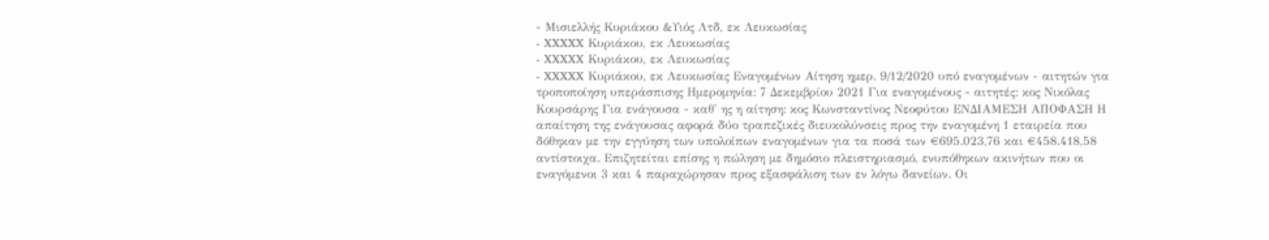- Μισιελλής Κυριάκου &Υιός Λτδ, εκ Λευκωσίας
- XXXXX Κυριάκου, εκ Λευκωσίας
- XXXXX Κυριάκου, εκ Λευκωσίας
- XXXXX Κυριάκου, εκ Λευκωσίας Εναγομένων Αίτηση ημερ. 9/12/2020 υπό εναγομένων - αιτητών για τροποποίηση υπεράσπισης Ημερομηνία: 7 Δεκεμβρίου 2021 Για εναγομένους - αιτητές: κος Νικόλας Κουρσάρης Για ενάγουσα - καθ' ης η αίτηση: κος Κωνσταντίνος Νεοφύτου ΕΝΔΙΑΜΕΣΗ ΑΠΟΦΑΣΗ Η απαίτηση της ενάγουσας αφορά δύο τραπεζικές διευκολύνσεις προς την εναγομένη 1 εταιρεία που δόθηκαν με την εγγύηση των υπολοίπων εναγομένων για τα ποσά των €695.023,76 και €458.418,58 αντίστοιχα. Επιζητείται επίσης η πώληση με δημόσιο πλειστηριασμό, ενυπόθηκων ακινήτων που οι εναγόμενοι 3 και 4 παραχώρησαν προς εξασφάλιση των εν λόγω δανείων. Οι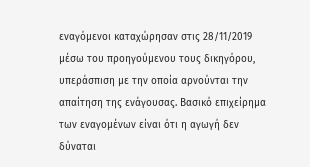εναγόμενοι καταχώρησαν στις 28/11/2019 μέσω του προηγούμενου τους δικηγόρου, υπεράσπιση με την οποία αρνούνται την απαίτηση της ενάγουσας. Βασικό επιχείρημα των εναγομένων είναι ότι η αγωγή δεν δύναται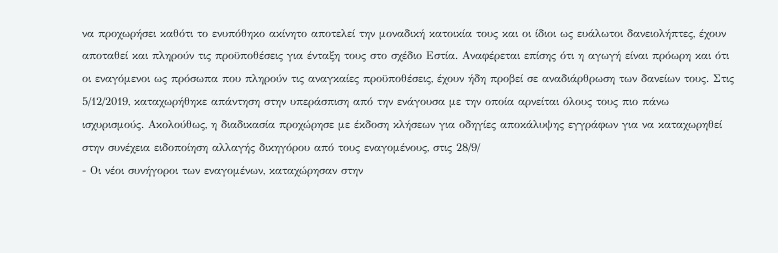να προχωρήσει καθότι το ενυπόθηκο ακίνητο αποτελεί την μοναδική κατοικία τους και οι ίδιοι ως ευάλωτοι δανειολήπτες, έχουν αποταθεί και πληρούν τις προϋποθέσεις για ένταξη τους στο σχέδιο Εστία. Αναφέρεται επίσης ότι η αγωγή είναι πρόωρη και ότι οι εναγόμενοι ως πρόσωπα που πληρούν τις αναγκαίες προϋποθέσεις, έχουν ήδη προβεί σε αναδιάρθρωση των δανείων τους. Στις 5/12/2019, καταχωρήθηκε απάντηση στην υπεράσπιση από την ενάγουσα με την οποία αρνείται όλους τους πιο πάνω ισχυρισμούς. Ακολούθως, η διαδικασία προχώρησε με έκδοση κλήσεων για οδηγίες αποκάλυψης εγγράφων για να καταχωρηθεί στην συνέχεια ειδοποίηση αλλαγής δικηγόρου από τους εναγομένους, στις 28/9/
- Οι νέοι συνήγοροι των εναγομένων, καταχώρησαν στην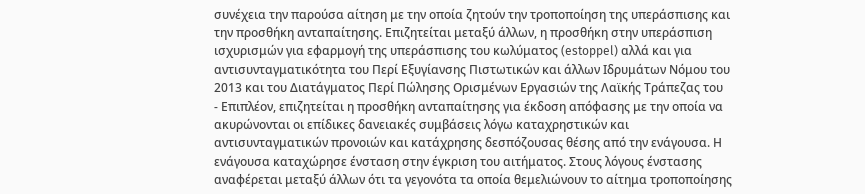συνέχεια την παρούσα αίτηση με την οποία ζητούν την τροποποίηση της υπεράσπισης και την προσθήκη ανταπαίτησης. Επιζητείται μεταξύ άλλων, η προσθήκη στην υπεράσπιση ισχυρισμών για εφαρμογή της υπεράσπισης του κωλύματος (estoppel) αλλά και για αντισυνταγματικότητα του Περί Εξυγίανσης Πιστωτικών και άλλων Ιδρυμάτων Νόμου του 2013 και του Διατάγματος Περί Πώλησης Ορισμένων Εργασιών της Λαϊκής Τράπεζας του
- Επιπλέον, επιζητείται η προσθήκη ανταπαίτησης για έκδοση απόφασης με την οποία να ακυρώνονται οι επίδικες δανειακές συμβάσεις λόγω καταχρηστικών και αντισυνταγματικών προνοιών και κατάχρησης δεσπόζουσας θέσης από την ενάγουσα. Η ενάγουσα καταχώρησε ένσταση στην έγκριση του αιτήματος. Στους λόγους ένστασης αναφέρεται μεταξύ άλλων ότι τα γεγονότα τα οποία θεμελιώνουν το αίτημα τροποποίησης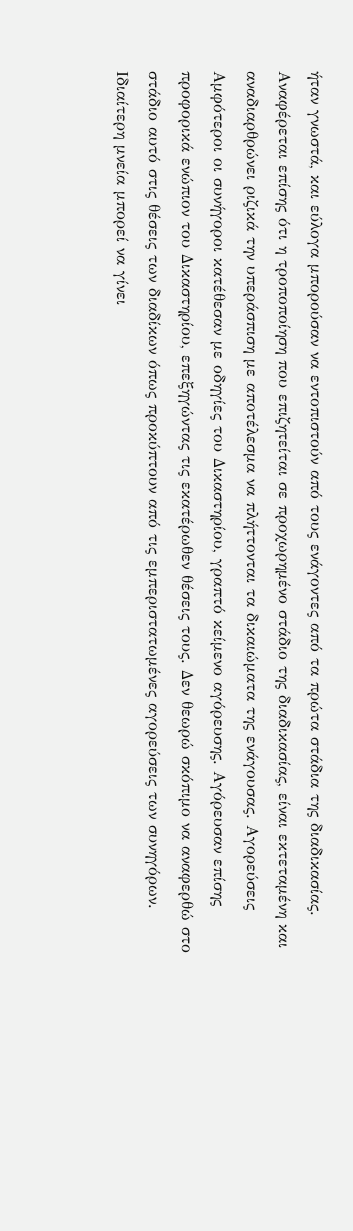ήταν γνωστά, και εύλογα μπορούσαν να εντοπιστούν από τους ενάγοντες από τα πρώτα στάδια της διαδικασίας. Αναφέρεται επίσης ότι η τροποποίηση που επιζητείται σε προχωρημένο στάδιο της διαδικασίας, είναι εκτεταμένη και αναδιαρθρώνει ριζικά την υπεράσπιση με αποτέλεσμα να πλήττονται τα δικαιώματα της ενάγουσας. Αγορεύσεις Αμφότεροι οι συνήγοροι κατέθεσαν με οδηγίες του Δικαστηρίου, γραπτό κείμενο αγόρευσης. Αγόρευσαν επίσης προφορικά ενώπιον του Δικαστηρίου, επεξηγώντας τις εκατέρωθεν θέσεις τους. Δεν θεωρώ σκόπιμο να αναφερθώ στο στάδιο αυτό στις θέσεις των διαδίκων όπως προκύπτουν από τις εμπεριστατωμένες αγορεύσεις των συνηγόρων. Ιδιαίτερη μνεία μπορεί να γίνει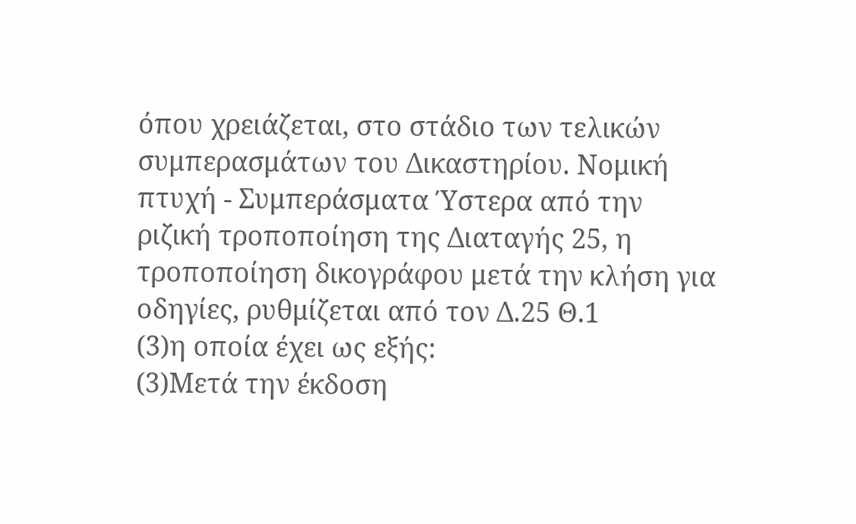όπου χρειάζεται, στο στάδιο των τελικών συμπερασμάτων του Δικαστηρίου. Νομική πτυχή - Συμπεράσματα Ύστερα από την ριζική τροποποίηση της Διαταγής 25, η τροποποίηση δικογράφου μετά την κλήση για οδηγίες, ρυθμίζεται από τον Δ.25 Θ.1
(3)η οποία έχει ως εξής:
(3)Μετά την έκδοση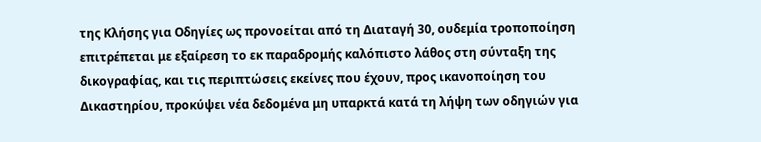της Κλήσης για Οδηγίες ως προνοείται από τη Διαταγή 30, ουδεμία τροποποίηση επιτρέπεται με εξαίρεση το εκ παραδρομής καλόπιστο λάθος στη σύνταξη της δικογραφίας, και τις περιπτώσεις εκείνες που έχουν, προς ικανοποίηση του Δικαστηρίου, προκύψει νέα δεδομένα μη υπαρκτά κατά τη λήψη των οδηγιών για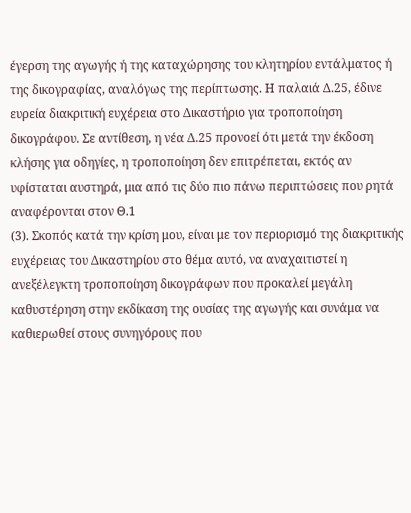έγερση της αγωγής ή της καταχώρησης του κλητηρίου εντάλματος ή της δικογραφίας, αναλόγως της περίπτωσης. Η παλαιά Δ.25, έδινε ευρεία διακριτική ευχέρεια στο Δικαστήριο για τροποποίηση δικογράφου. Σε αντίθεση, η νέα Δ.25 προνοεί ότι μετά την έκδοση κλήσης για οδηγίες, η τροποποίηση δεν επιτρέπεται, εκτός αν υφίσταται αυστηρά, μια από τις δύο πιο πάνω περιπτώσεις που ρητά αναφέρονται στον Θ.1
(3). Σκοπός κατά την κρίση μου, είναι με τον περιορισμό της διακριτικής ευχέρειας του Δικαστηρίου στο θέμα αυτό, να αναχαιτιστεί η ανεξέλεγκτη τροποποίηση δικογράφων που προκαλεί μεγάλη καθυστέρηση στην εκδίκαση της ουσίας της αγωγής και συνάμα να καθιερωθεί στους συνηγόρους που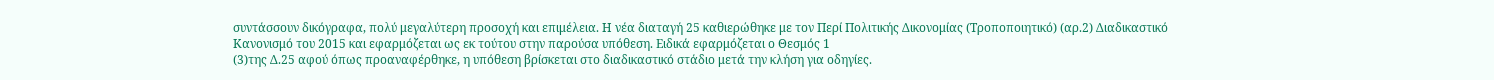συντάσσουν δικόγραφα, πολύ μεγαλύτερη προσοχή και επιμέλεια. Η νέα διαταγή 25 καθιερώθηκε με τον Περί Πολιτικής Δικονομίας (Τροποποιητικό) (αρ.2) Διαδικαστικό Κανονισμό του 2015 και εφαρμόζεται ως εκ τούτου στην παρούσα υπόθεση. Ειδικά εφαρμόζεται ο Θεσμός 1
(3)της Δ.25 αφού όπως προαναφέρθηκε, η υπόθεση βρίσκεται στο διαδικαστικό στάδιο μετά την κλήση για οδηγίες.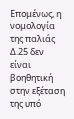Επομένως, η νομολογία της παλιάς Δ.25 δεν είναι βοηθητική στην εξέταση της υπό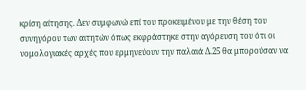κρίση αίτησης. Δεν συμφωνώ επί του προκειμένου με την θέση του συνηγόρου των αιτητών όπως εκφράστηκε στην αγόρευση του ότι οι νομολογιακές αρχές που ερμηνεύουν την παλαιά Δ.25 θα μπορούσαν να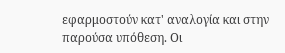εφαρμοστούν κατ' αναλογία και στην παρούσα υπόθεση. Οι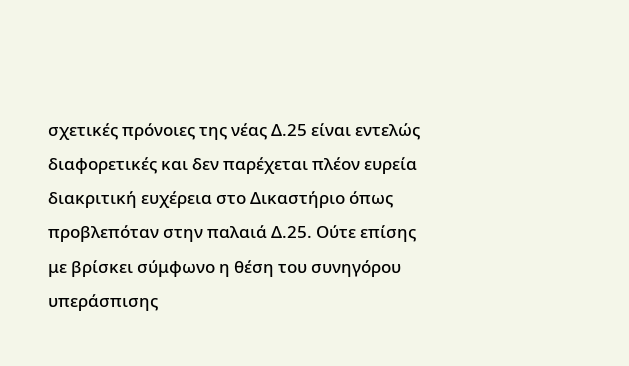σχετικές πρόνοιες της νέας Δ.25 είναι εντελώς διαφορετικές και δεν παρέχεται πλέον ευρεία διακριτική ευχέρεια στο Δικαστήριο όπως προβλεπόταν στην παλαιά Δ.25. Ούτε επίσης με βρίσκει σύμφωνο η θέση του συνηγόρου υπεράσπισης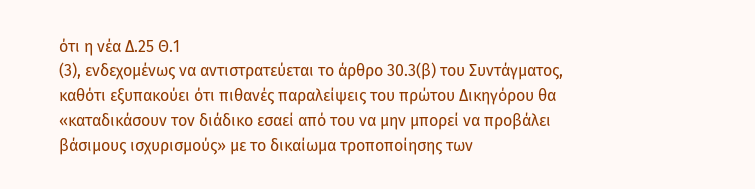ότι η νέα Δ.25 Θ.1
(3), ενδεχομένως να αντιστρατεύεται το άρθρο 30.3(β) του Συντάγματος, καθότι εξυπακούει ότι πιθανές παραλείψεις του πρώτου Δικηγόρου θα «καταδικάσουν τον διάδικο εσαεί από του να μην μπορεί να προβάλει βάσιμους ισχυρισμούς» με το δικαίωμα τροποποίησης των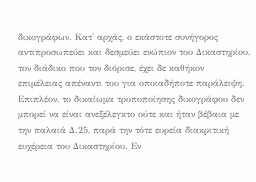δικογράφων. Κατ' αρχάς, ο εκάστοτε συνήγορος αντιπροσωπεύει και δεσμεύει ενώπιον του Δικαστηρίου, τον διάδικο που τον διόρισε, έχει δε καθήκον επιμέλειας απέναντι του για οποιαδήποτε παράλειψη. Επιπλέον, το δικαίωμα τροποποίησης δικογράφου δεν μπορεί να είναι ανεξέλεγκτο ούτε και ήταν βέβαια με την παλαιά Δ.25, παρά την τότε ευρεία διακριτική ευχέρεια του Δικαστηρίου. Εν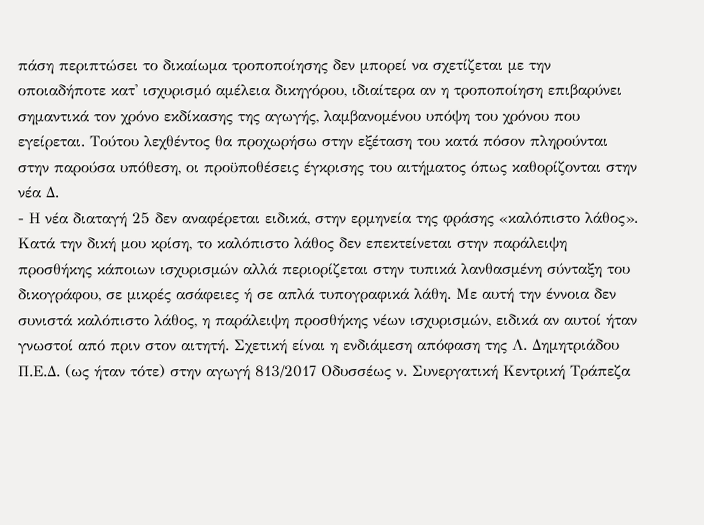πάση περιπτώσει το δικαίωμα τροποποίησης δεν μπορεί να σχετίζεται με την οποιαδήποτε κατ' ισχυρισμό αμέλεια δικηγόρου, ιδιαίτερα αν η τροποποίηση επιβαρύνει σημαντικά τον χρόνο εκδίκασης της αγωγής, λαμβανομένου υπόψη του χρόνου που εγείρεται. Τούτου λεχθέντος θα προχωρήσω στην εξέταση του κατά πόσον πληρούνται στην παρούσα υπόθεση, οι προϋποθέσεις έγκρισης του αιτήματος όπως καθορίζονται στην νέα Δ.
- Η νέα διαταγή 25 δεν αναφέρεται ειδικά, στην ερμηνεία της φράσης «καλόπιστο λάθος». Κατά την δική μου κρίση, το καλόπιστο λάθος δεν επεκτείνεται στην παράλειψη προσθήκης κάποιων ισχυρισμών αλλά περιορίζεται στην τυπικά λανθασμένη σύνταξη του δικογράφου, σε μικρές ασάφειες ή σε απλά τυπογραφικά λάθη. Με αυτή την έννοια δεν συνιστά καλόπιστο λάθος, η παράλειψη προσθήκης νέων ισχυρισμών, ειδικά αν αυτοί ήταν γνωστοί από πριν στον αιτητή. Σχετική είναι η ενδιάμεση απόφαση της Λ. Δημητριάδου Π.Ε.Δ. (ως ήταν τότε) στην αγωγή 813/2017 Οδυσσέως ν. Συνεργατική Κεντρική Τράπεζα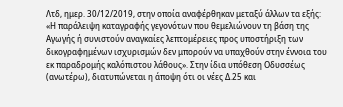Λτδ, ημερ. 30/12/2019, στην οποία αναφέρθηκαν μεταξύ άλλων τα εξής: «Η παράλειψη καταγραφής γεγονότων που θεμελιώνουν τη βάση της Αγωγής ή συνιστούν αναγκαίες λεπτομέρειες προς υποστήριξη των δικογραφημένων ισχυρισμών δεν μπορούν να υπαχθούν στην έννοια του εκ παραδρομής καλόπιστου λάθους». Στην ίδια υπόθεση Οδυσσέως (ανωτέρω), διατυπώνεται η άποψη ότι οι νέες Δ.25 και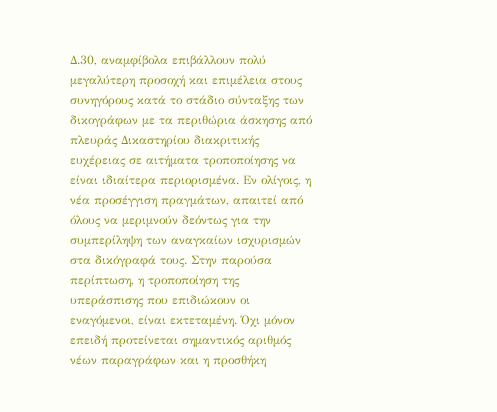Δ.30, αναμφίβολα επιβάλλουν πολύ μεγαλύτερη προσοχή και επιμέλεια στους συνηγόρους κατά το στάδιο σύνταξης των δικογράφων με τα περιθώρια άσκησης από πλευράς Δικαστηρίου διακριτικής ευχέρειας σε αιτήματα τροποποίησης να είναι ιδιαίτερα περιορισμένα. Εν ολίγοις, η νέα προσέγγιση πραγμάτων, απαιτεί από όλους να μεριμνούν δεόντως για την συμπερίληψη των αναγκαίων ισχυρισμών στα δικόγραφά τους. Στην παρούσα περίπτωση, η τροποποίηση της υπεράσπισης που επιδιώκουν οι εναγόμενοι, είναι εκτεταμένη. Όχι μόνον επειδή προτείνεται σημαντικός αριθμός νέων παραγράφων και η προσθήκη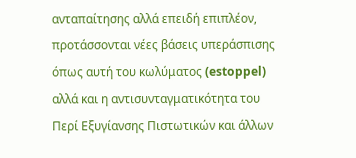ανταπαίτησης αλλά επειδή επιπλέον, προτάσσονται νέες βάσεις υπεράσπισης όπως αυτή του κωλύματος (estoppel) αλλά και η αντισυνταγματικότητα του Περί Εξυγίανσης Πιστωτικών και άλλων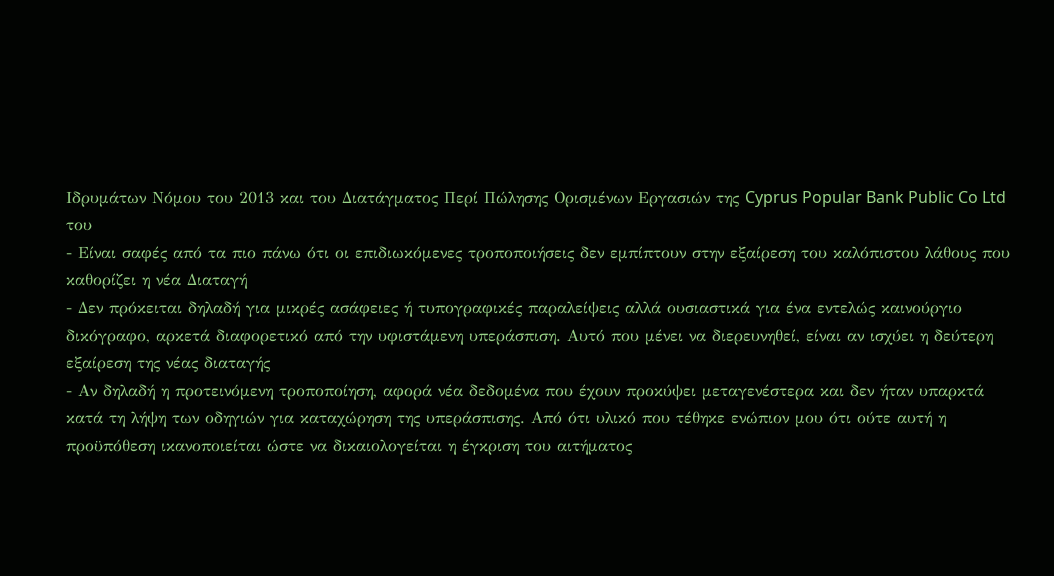Ιδρυμάτων Νόμου του 2013 και του Διατάγματος Περί Πώλησης Ορισμένων Εργασιών της Cyprus Popular Bank Public Co Ltd του
- Είναι σαφές από τα πιο πάνω ότι οι επιδιωκόμενες τροποποιήσεις δεν εμπίπτουν στην εξαίρεση του καλόπιστου λάθους που καθορίζει η νέα Διαταγή
- Δεν πρόκειται δηλαδή για μικρές ασάφειες ή τυπογραφικές παραλείψεις αλλά ουσιαστικά για ένα εντελώς καινούργιο δικόγραφο, αρκετά διαφορετικό από την υφιστάμενη υπεράσπιση. Αυτό που μένει να διερευνηθεί, είναι αν ισχύει η δεύτερη εξαίρεση της νέας διαταγής
- Αν δηλαδή η προτεινόμενη τροποποίηση, αφορά νέα δεδομένα που έχουν προκύψει μεταγενέστερα και δεν ήταν υπαρκτά κατά τη λήψη των οδηγιών για καταχώρηση της υπεράσπισης. Από ότι υλικό που τέθηκε ενώπιον μου ότι ούτε αυτή η προϋπόθεση ικανοποιείται ώστε να δικαιολογείται η έγκριση του αιτήματος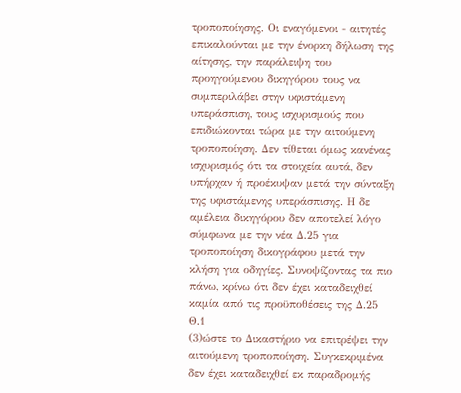τροποποίησης. Οι εναγόμενοι - αιτητές επικαλούνται με την ένορκη δήλωση της αίτησης, την παράλειψη του προηγούμενου δικηγόρου τους να συμπεριλάβει στην υφιστάμενη υπεράσπιση, τους ισχυρισμούς που επιδιώκονται τώρα με την αιτούμενη τροποποίηση. Δεν τίθεται όμως κανένας ισχυρισμός ότι τα στοιχεία αυτά, δεν υπήρχαν ή προέκυψαν μετά την σύνταξη της υφιστάμενης υπεράσπισης. Η δε αμέλεια δικηγόρου δεν αποτελεί λόγο σύμφωνα με την νέα Δ.25 για τροποποίηση δικογράφου μετά την κλήση για οδηγίες. Συνοψίζοντας τα πιο πάνω, κρίνω ότι δεν έχει καταδειχθεί καμία από τις προϋποθέσεις της Δ.25 Θ.1
(3)ώστε το Δικαστήριο να επιτρέψει την αιτούμενη τροποποίηση. Συγκεκριμένα δεν έχει καταδειχθεί εκ παραδρομής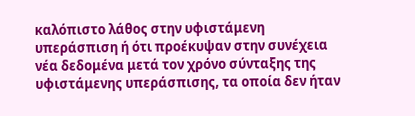καλόπιστο λάθος στην υφιστάμενη υπεράσπιση ή ότι προέκυψαν στην συνέχεια νέα δεδομένα μετά τον χρόνο σύνταξης της υφιστάμενης υπεράσπισης, τα οποία δεν ήταν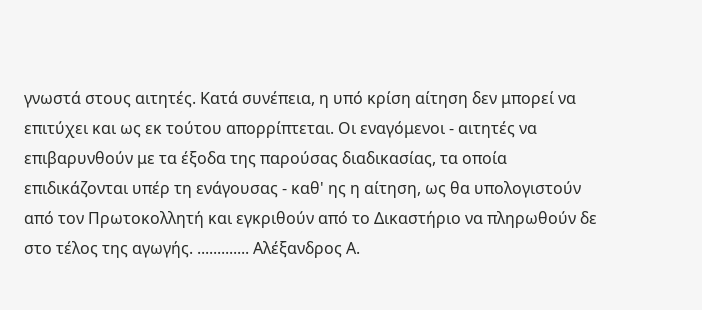γνωστά στους αιτητές. Κατά συνέπεια, η υπό κρίση αίτηση δεν μπορεί να επιτύχει και ως εκ τούτου απορρίπτεται. Οι εναγόμενοι - αιτητές να επιβαρυνθούν με τα έξοδα της παρούσας διαδικασίας, τα οποία επιδικάζονται υπέρ τη ενάγουσας - καθ' ης η αίτηση, ως θα υπολογιστούν από τον Πρωτοκολλητή και εγκριθούν από το Δικαστήριο να πληρωθούν δε στο τέλος της αγωγής. ............. Αλέξανδρος Α.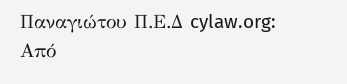Παναγιώτου Π.Ε.Δ cylaw.org: Από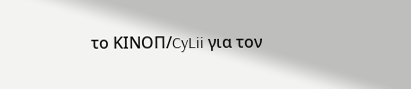το ΚΙΝOΠ/CyLii για τον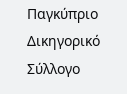Παγκύπριο Δικηγορικό Σύλλογο